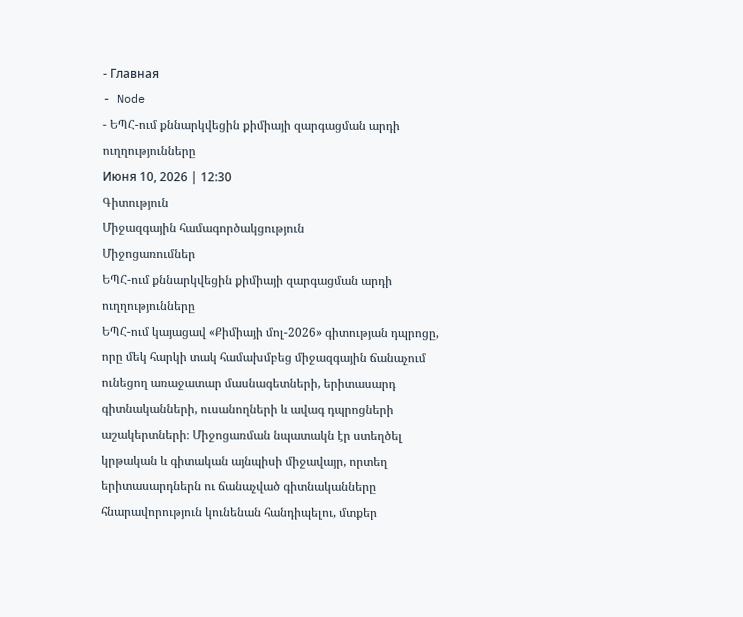- Главная
- Node
- ԵՊՀ-ում քննարկվեցին քիմիայի զարգացման արդի ուղղությունները
Июня 10, 2026 | 12:30
Գիտություն
Միջազգային համագործակցություն
Միջոցառումներ
ԵՊՀ-ում քննարկվեցին քիմիայի զարգացման արդի ուղղությունները
ԵՊՀ-ում կայացավ «Քիմիայի մոլ-2026» գիտության դպրոցը, որը մեկ հարկի տակ համախմբեց միջազգային ճանաչում ունեցող առաջատար մասնագետների, երիտասարդ գիտնականների, ուսանողների և ավագ դպրոցների աշակերտների։ Միջոցառման նպատակն էր ստեղծել կրթական և գիտական այնպիսի միջավայր, որտեղ երիտասարդներն ու ճանաչված գիտնականները հնարավորություն կունենան հանդիպելու, մտքեր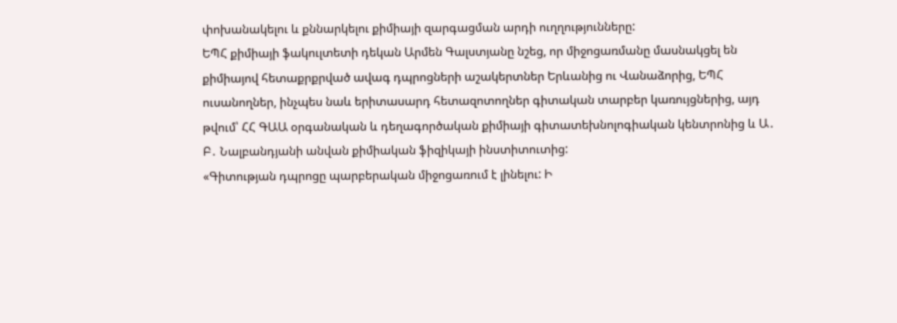փոխանակելու և քննարկելու քիմիայի զարգացման արդի ուղղությունները:
ԵՊՀ քիմիայի ֆակուլտետի դեկան Արմեն Գալստյանը նշեց, որ միջոցառմանը մասնակցել են քիմիայով հետաքրքրված ավագ դպրոցների աշակերտներ Երևանից ու Վանաձորից, ԵՊՀ ուսանողներ, ինչպես նաև երիտասարդ հետազոտողներ գիտական տարբեր կառույցներից, այդ թվում՝ ՀՀ ԳԱԱ օրգանական և դեղագործական քիմիայի գիտատեխնոլոգիական կենտրոնից և Ա․ Բ․ Նալբանդյանի անվան քիմիական ֆիզիկայի ինստիտուտից:
«Գիտության դպրոցը պարբերական միջոցառում է լինելու: Ի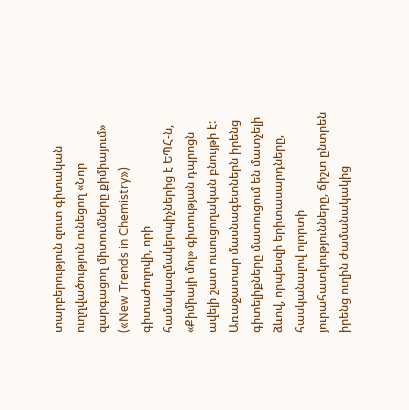տարբերություն զուտ գիտական ուղղվածություն ունեցող «Նոր զարգացող միտումները քիմիայում» («New Trends in Chemistry») գիտաժողովի, որի համակազմակերպիչներից է ԵՊՀ-ն, «Քիմիայի մոլ» գիտության դպրոցն ավելի շատ ուսուցողական բնույթի է: Առաջատար մասնագետներն իրենց գիտելիքները մատուցում են մատչելի ձևով, որպեսզի երիտասարդները, հասկանալով ոլորտի յուրահատկությունները, ճիշտ ընտրեն իրենց ուղին ժամանակակից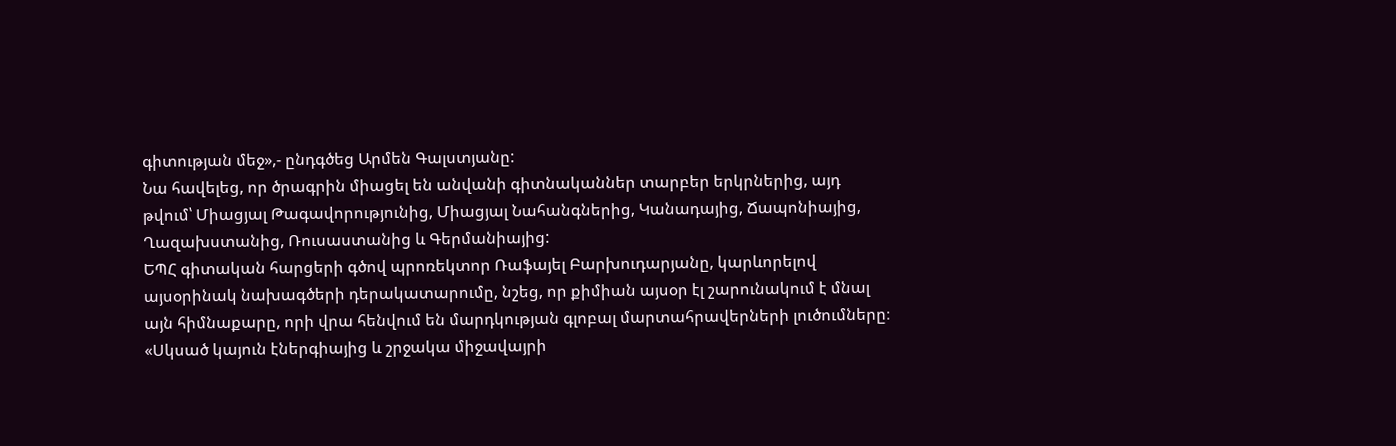գիտության մեջ»,- ընդգծեց Արմեն Գալստյանը:
Նա հավելեց, որ ծրագրին միացել են անվանի գիտնականներ տարբեր երկրներից, այդ թվում՝ Միացյալ Թագավորությունից, Միացյալ Նահանգներից, Կանադայից, Ճապոնիայից, Ղազախստանից, Ռուսաստանից և Գերմանիայից:
ԵՊՀ գիտական հարցերի գծով պրոռեկտոր Ռաֆայել Բարխուդարյանը, կարևորելով այսօրինակ նախագծերի դերակատարումը, նշեց, որ քիմիան այսօր էլ շարունակում է մնալ այն հիմնաքարը, որի վրա հենվում են մարդկության գլոբալ մարտահրավերների լուծումները։
«Սկսած կայուն էներգիայից և շրջակա միջավայրի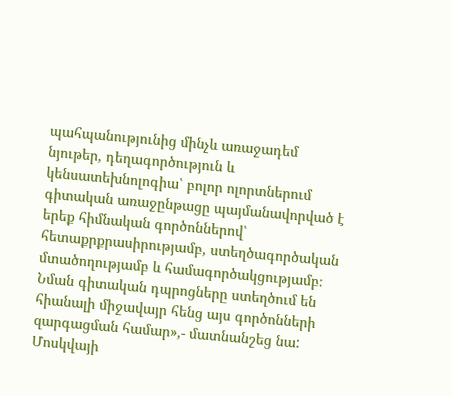պահպանությունից մինչև առաջադեմ նյութեր, դեղագործություն և կենսատեխնոլոգիա՝ բոլոր ոլորտներում գիտական առաջընթացը պայմանավորված է երեք հիմնական գործոններով՝ հետաքրքրասիրությամբ, ստեղծագործական մտածողությամբ և համագործակցությամբ։ Նման գիտական դպրոցները ստեղծում են հիանալի միջավայր հենց այս գործոնների զարգացման համար»,- մատնանշեց նա:
Մոսկվայի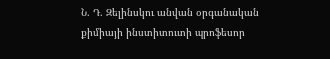Ն. Դ. Զելինսկու անվան օրգանական քիմիայի ինստիտուտի պրոֆեսոր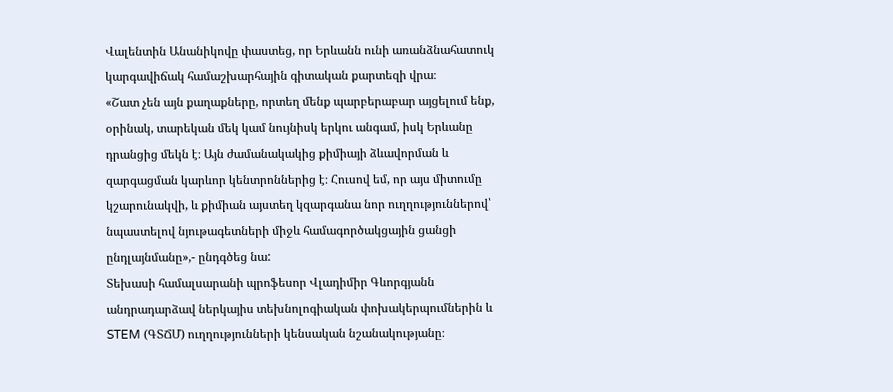Վալենտին Անանիկովը փաստեց, որ Երևանն ունի առանձնահատուկ կարգավիճակ համաշխարհային գիտական քարտեզի վրա։
«Շատ չեն այն քաղաքները, որտեղ մենք պարբերաբար այցելում ենք, օրինակ, տարեկան մեկ կամ նույնիսկ երկու անգամ, իսկ Երևանը դրանցից մեկն է։ Այն ժամանակակից քիմիայի ձևավորման և զարգացման կարևոր կենտրոններից է։ Հուսով եմ, որ այս միտումը կշարունակվի, և քիմիան այստեղ կզարգանա նոր ուղղություններով՝ նպաստելով նյութագետների միջև համագործակցային ցանցի ընդլայնմանը»,- ընդգծեց նա:
Տեխասի համալսարանի պրոֆեսոր Վլադիմիր Գևորգյանն անդրադարձավ ներկայիս տեխնոլոգիական փոխակերպումներին և STEM (ԳՏՃՄ) ուղղությունների կենսական նշանակությանը։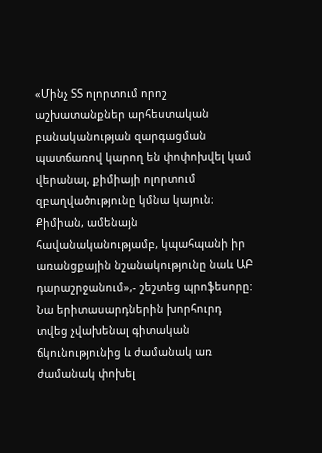«Մինչ ՏՏ ոլորտում որոշ աշխատանքներ արհեստական բանականության զարգացման պատճառով կարող են փոփոխվել կամ վերանալ, քիմիայի ոլորտում զբաղվածությունը կմնա կայուն։ Քիմիան, ամենայն հավանականությամբ, կպահպանի իր առանցքային նշանակությունը նաև ԱԲ դարաշրջանում»,- շեշտեց պրոֆեսորը:
Նա երիտասարդներին խորհուրդ տվեց չվախենալ գիտական ճկունությունից և ժամանակ առ ժամանակ փոխել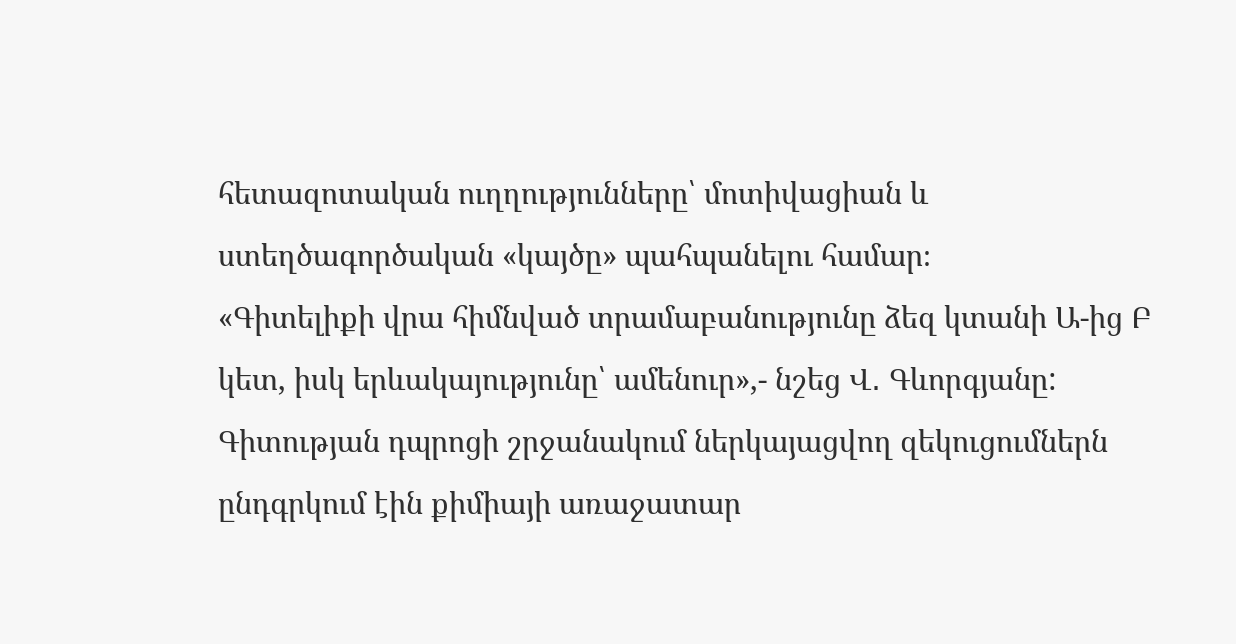հետազոտական ուղղությունները՝ մոտիվացիան և ստեղծագործական «կայծը» պահպանելու համար։
«Գիտելիքի վրա հիմնված տրամաբանությունը ձեզ կտանի Ա-ից Բ կետ, իսկ երևակայությունը՝ ամենուր»,- նշեց Վ․ Գևորգյանը:
Գիտության դպրոցի շրջանակում ներկայացվող զեկուցումներն ընդգրկում էին քիմիայի առաջատար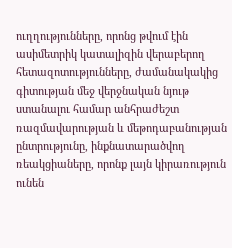ուղղությունները, որոնց թվում էին ասիմետրիկ կատալիզին վերաբերող հետազոտությունները, ժամանակակից գիտության մեջ վերջնական նյութ ստանալու համար անհրաժեշտ ռազմավարության և մեթոդաբանության ընտրությունը, ինքնատարածվող ռեակցիաները, որոնք լայն կիրառություն ունեն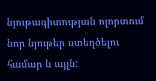նյութագիտության ոլորտում նոր նյութեր ստեղծելու համար և այլն: